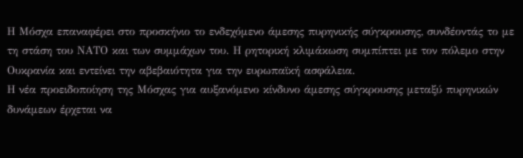Η Μόσχα επαναφέρει στο προσκήνιο το ενδεχόμενο άμεσης πυρηνικής σύγκρουσης, συνδέοντάς το με τη στάση του ΝΑΤΟ και των συμμάχων του. Η ρητορική κλιμάκωση συμπίπτει με τον πόλεμο στην Ουκρανία και εντείνει την αβεβαιότητα για την ευρωπαϊκή ασφάλεια.
Η νέα προειδοποίηση της Μόσχας για αυξανόμενο κίνδυνο άμεσης σύγκρουσης μεταξύ πυρηνικών δυνάμεων έρχεται να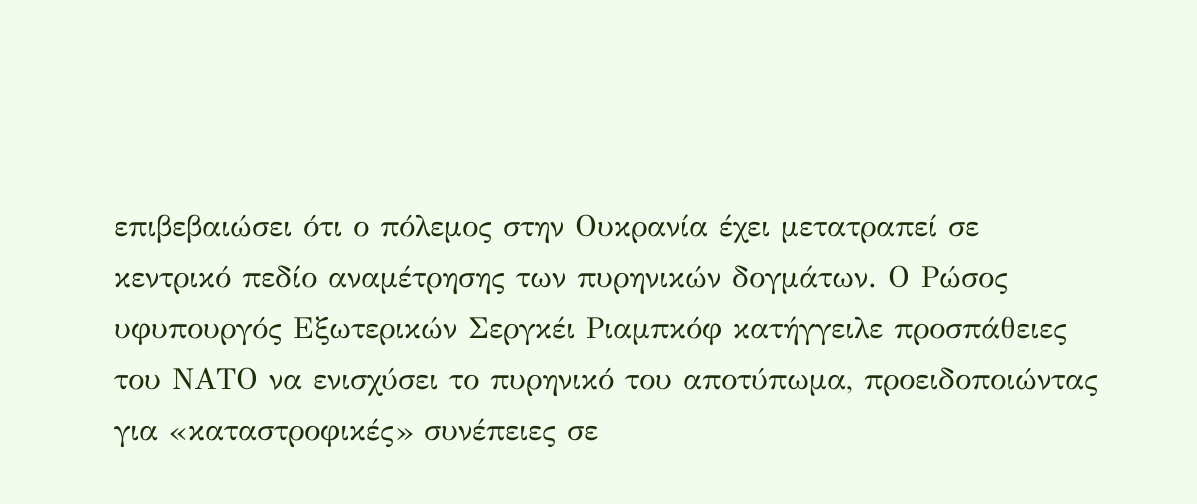επιβεβαιώσει ότι ο πόλεμος στην Ουκρανία έχει μετατραπεί σε κεντρικό πεδίο αναμέτρησης των πυρηνικών δογμάτων. Ο Ρώσος υφυπουργός Εξωτερικών Σεργκέι Ριαμπκόφ κατήγγειλε προσπάθειες του ΝΑΤΟ να ενισχύσει το πυρηνικό του αποτύπωμα, προειδοποιώντας για «καταστροφικές» συνέπειες σε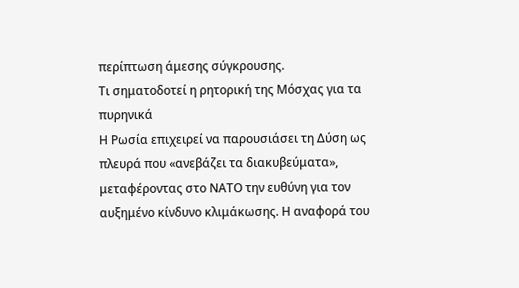περίπτωση άμεσης σύγκρουσης.
Τι σηματοδοτεί η ρητορική της Μόσχας για τα πυρηνικά
Η Ρωσία επιχειρεί να παρουσιάσει τη Δύση ως πλευρά που «ανεβάζει τα διακυβεύματα», μεταφέροντας στο ΝΑΤΟ την ευθύνη για τον αυξημένο κίνδυνο κλιμάκωσης. Η αναφορά του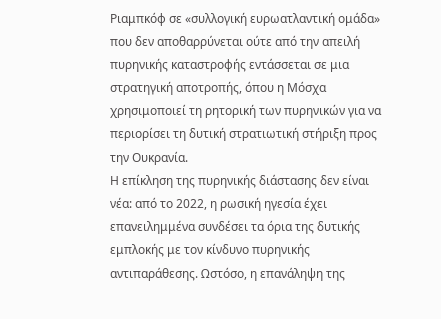Ριαμπκόφ σε «συλλογική ευρωατλαντική ομάδα» που δεν αποθαρρύνεται ούτε από την απειλή πυρηνικής καταστροφής εντάσσεται σε μια στρατηγική αποτροπής, όπου η Μόσχα χρησιμοποιεί τη ρητορική των πυρηνικών για να περιορίσει τη δυτική στρατιωτική στήριξη προς την Ουκρανία.
Η επίκληση της πυρηνικής διάστασης δεν είναι νέα: από το 2022, η ρωσική ηγεσία έχει επανειλημμένα συνδέσει τα όρια της δυτικής εμπλοκής με τον κίνδυνο πυρηνικής αντιπαράθεσης. Ωστόσο, η επανάληψη της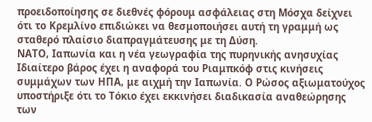προειδοποίησης σε διεθνές φόρουμ ασφάλειας στη Μόσχα δείχνει ότι το Κρεμλίνο επιδιώκει να θεσμοποιήσει αυτή τη γραμμή ως σταθερό πλαίσιο διαπραγμάτευσης με τη Δύση.
ΝΑΤΟ, Ιαπωνία και η νέα γεωγραφία της πυρηνικής ανησυχίας
Ιδιαίτερο βάρος έχει η αναφορά του Ριαμπκόφ στις κινήσεις συμμάχων των ΗΠΑ, με αιχμή την Ιαπωνία. Ο Ρώσος αξιωματούχος υποστήριξε ότι το Τόκιο έχει εκκινήσει διαδικασία αναθεώρησης των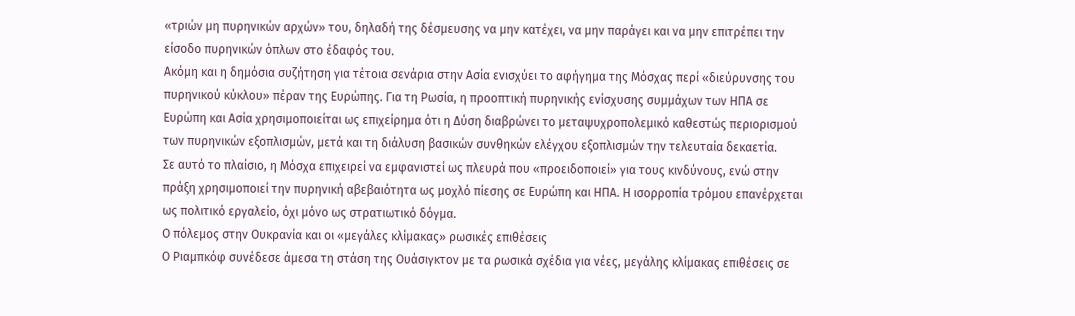«τριών μη πυρηνικών αρχών» του, δηλαδή της δέσμευσης να μην κατέχει, να μην παράγει και να μην επιτρέπει την είσοδο πυρηνικών όπλων στο έδαφός του.
Ακόμη και η δημόσια συζήτηση για τέτοια σενάρια στην Ασία ενισχύει το αφήγημα της Μόσχας περί «διεύρυνσης του πυρηνικού κύκλου» πέραν της Ευρώπης. Για τη Ρωσία, η προοπτική πυρηνικής ενίσχυσης συμμάχων των ΗΠΑ σε Ευρώπη και Ασία χρησιμοποιείται ως επιχείρημα ότι η Δύση διαβρώνει το μεταψυχροπολεμικό καθεστώς περιορισμού των πυρηνικών εξοπλισμών, μετά και τη διάλυση βασικών συνθηκών ελέγχου εξοπλισμών την τελευταία δεκαετία.
Σε αυτό το πλαίσιο, η Μόσχα επιχειρεί να εμφανιστεί ως πλευρά που «προειδοποιεί» για τους κινδύνους, ενώ στην πράξη χρησιμοποιεί την πυρηνική αβεβαιότητα ως μοχλό πίεσης σε Ευρώπη και ΗΠΑ. Η ισορροπία τρόμου επανέρχεται ως πολιτικό εργαλείο, όχι μόνο ως στρατιωτικό δόγμα.
Ο πόλεμος στην Ουκρανία και οι «μεγάλες κλίμακας» ρωσικές επιθέσεις
Ο Ριαμπκόφ συνέδεσε άμεσα τη στάση της Ουάσιγκτον με τα ρωσικά σχέδια για νέες, μεγάλης κλίμακας επιθέσεις σε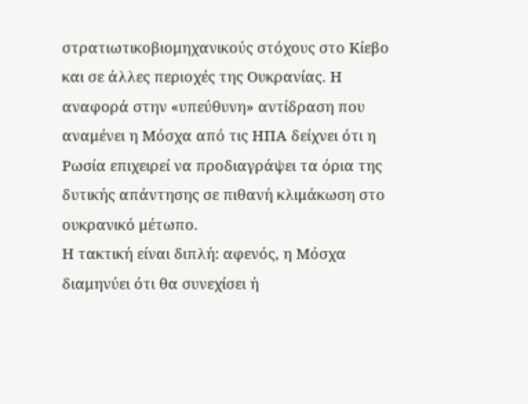στρατιωτικοβιομηχανικούς στόχους στο Κίεβο και σε άλλες περιοχές της Ουκρανίας. Η αναφορά στην «υπεύθυνη» αντίδραση που αναμένει η Μόσχα από τις ΗΠΑ δείχνει ότι η Ρωσία επιχειρεί να προδιαγράψει τα όρια της δυτικής απάντησης σε πιθανή κλιμάκωση στο ουκρανικό μέτωπο.
Η τακτική είναι διπλή: αφενός, η Μόσχα διαμηνύει ότι θα συνεχίσει ή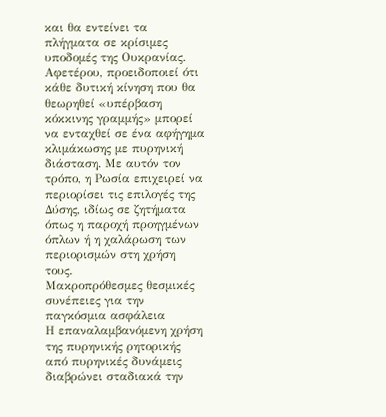και θα εντείνει τα πλήγματα σε κρίσιμες υποδομές της Ουκρανίας. Αφετέρου, προειδοποιεί ότι κάθε δυτική κίνηση που θα θεωρηθεί «υπέρβαση κόκκινης γραμμής» μπορεί να ενταχθεί σε ένα αφήγημα κλιμάκωσης με πυρηνική διάσταση. Με αυτόν τον τρόπο, η Ρωσία επιχειρεί να περιορίσει τις επιλογές της Δύσης, ιδίως σε ζητήματα όπως η παροχή προηγμένων όπλων ή η χαλάρωση των περιορισμών στη χρήση τους.
Μακροπρόθεσμες θεσμικές συνέπειες για την παγκόσμια ασφάλεια
Η επαναλαμβανόμενη χρήση της πυρηνικής ρητορικής από πυρηνικές δυνάμεις διαβρώνει σταδιακά την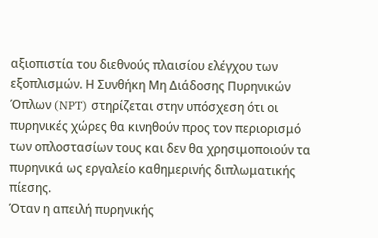αξιοπιστία του διεθνούς πλαισίου ελέγχου των εξοπλισμών. Η Συνθήκη Μη Διάδοσης Πυρηνικών Όπλων (NPT) στηρίζεται στην υπόσχεση ότι οι πυρηνικές χώρες θα κινηθούν προς τον περιορισμό των οπλοστασίων τους και δεν θα χρησιμοποιούν τα πυρηνικά ως εργαλείο καθημερινής διπλωματικής πίεσης.
Όταν η απειλή πυρηνικής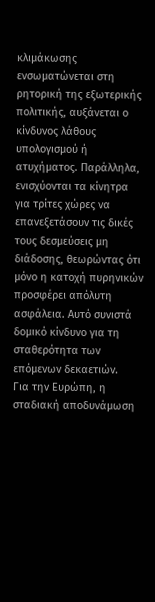κλιμάκωσης ενσωματώνεται στη ρητορική της εξωτερικής πολιτικής, αυξάνεται ο κίνδυνος λάθους υπολογισμού ή ατυχήματος. Παράλληλα, ενισχύονται τα κίνητρα για τρίτες χώρες να επανεξετάσουν τις δικές τους δεσμεύσεις μη διάδοσης, θεωρώντας ότι μόνο η κατοχή πυρηνικών προσφέρει απόλυτη ασφάλεια. Αυτό συνιστά δομικό κίνδυνο για τη σταθερότητα των επόμενων δεκαετιών.
Για την Ευρώπη, η σταδιακή αποδυνάμωση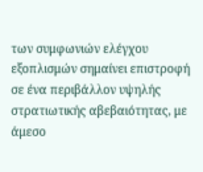των συμφωνιών ελέγχου εξοπλισμών σημαίνει επιστροφή σε ένα περιβάλλον υψηλής στρατιωτικής αβεβαιότητας, με άμεσο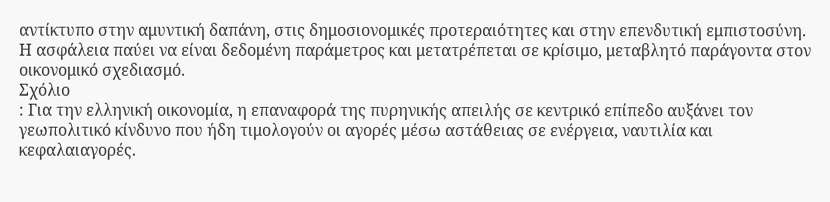αντίκτυπο στην αμυντική δαπάνη, στις δημοσιονομικές προτεραιότητες και στην επενδυτική εμπιστοσύνη. Η ασφάλεια παύει να είναι δεδομένη παράμετρος και μετατρέπεται σε κρίσιμο, μεταβλητό παράγοντα στον οικονομικό σχεδιασμό.
Σχόλιο
: Για την ελληνική οικονομία, η επαναφορά της πυρηνικής απειλής σε κεντρικό επίπεδο αυξάνει τον γεωπολιτικό κίνδυνο που ήδη τιμολογούν οι αγορές μέσω αστάθειας σε ενέργεια, ναυτιλία και κεφαλαιαγορές.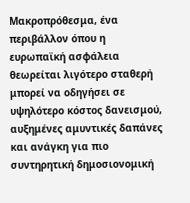Μακροπρόθεσμα, ένα περιβάλλον όπου η ευρωπαϊκή ασφάλεια θεωρείται λιγότερο σταθερή μπορεί να οδηγήσει σε υψηλότερο κόστος δανεισμού, αυξημένες αμυντικές δαπάνες και ανάγκη για πιο συντηρητική δημοσιονομική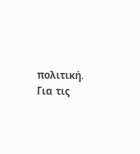πολιτική. Για τις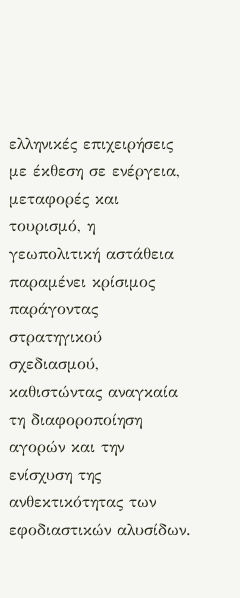ελληνικές επιχειρήσεις με έκθεση σε ενέργεια, μεταφορές και τουρισμό, η γεωπολιτική αστάθεια παραμένει κρίσιμος παράγοντας στρατηγικού σχεδιασμού, καθιστώντας αναγκαία τη διαφοροποίηση αγορών και την ενίσχυση της ανθεκτικότητας των εφοδιαστικών αλυσίδων.